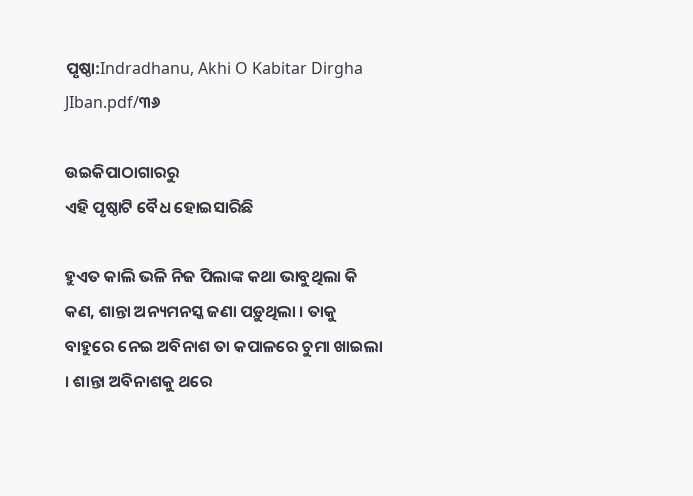ପୃଷ୍ଠା:Indradhanu, Akhi O Kabitar Dirgha JIban.pdf/୩୬

ଉଇକିପାଠାଗାର‌ରୁ
ଏହି ପୃଷ୍ଠାଟି ବୈଧ ହୋଇସାରିଛି

ହୁଏତ କାଲି ଭଳି ନିଜ ପିଲାଙ୍କ କଥା ଭାବୁଥିଲା କି କଣ, ଶାନ୍ତା ଅନ୍ୟମନସ୍କ ଜଣା ପଡ଼ୁଥିଲା । ତାକୁ ବାହୁରେ ନେଇ ଅବିନାଶ ତା କପାଳରେ ଚୁମା ଖାଇଲା । ଶାନ୍ତା ଅବିନାଶକୁ ଥରେ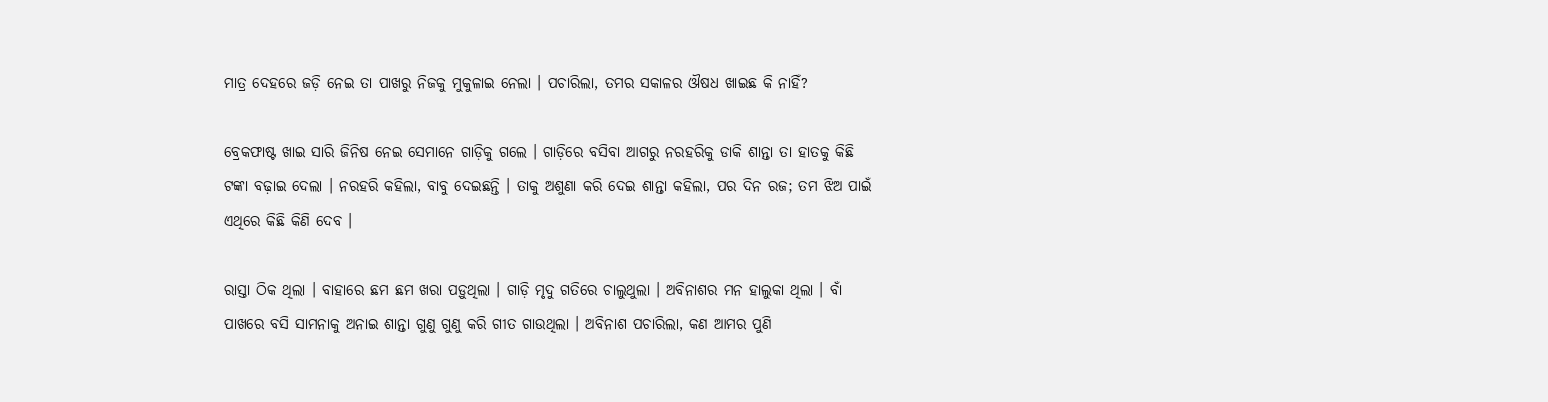ମାତ୍ର ଦେହରେ ଜଡ଼ି ନେଇ ତା ପାଖରୁ ନିଜକୁ ମୁକୁଳାଇ ନେଲା । ପଚାରିଲା, ତମର ସକାଳର ଔଷଧ ଖାଇଛ କି ନାହିଁ?

ବ୍ରେକଫାଷ୍ଟ ଖାଇ ସାରି ଜିନିଷ ନେଇ ସେମାନେ ଗାଡ଼ିକୁ ଗଲେ । ଗାଡ଼ିରେ ବସିବା ଆଗରୁ ନରହରିକୁ ଡାକି ଶାନ୍ତା ତା ହାତକୁ କିଛି ଟଙ୍କା ବଢ଼ାଇ ଦେଲା । ନରହରି କହିଲା, ବାବୁ ଦେଇଛନ୍ତି । ତାକୁ ଅଶୁଣା କରି ଦେଇ ଶାନ୍ତା କହିଲା, ପର ଦିନ ରଜ; ତମ ଝିଅ ପାଇଁ ଏଥିରେ କିଛି କିଣି ଦେବ ।

ରାସ୍ତା ଠିକ ଥିଲା । ବାହାରେ ଛମ ଛମ ଖରା ପଡ଼ୁଥିଲା । ଗାଡ଼ି ମୃଦୁ ଗତିରେ ଚାଲୁଥୁଲା । ଅବିନାଶର ମନ ହାଲୁକା ଥିଲା । ବାଁ ପାଖରେ ବସି ସାମନାକୁ ଅନାଇ ଶାନ୍ତା ଗୁଣୁ ଗୁଣୁ କରି ଗୀତ ଗାଉଥିଲା । ଅବିନାଶ ପଚାରିଲା, କଣ ଆମର ପୁଣି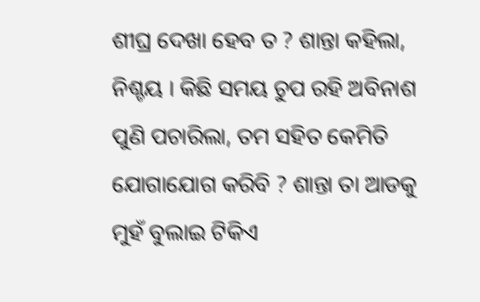ଶୀଘ୍ର ଦେଖା ହେବ ତ ? ଶାନ୍ତା କହିଲା, ନିଶ୍ଚୟ । କିଛି ସମୟ ଚୁପ ରହି ଅବିନାଶ ପୁଣି ପଚାରିଲା, ତମ ସହିତ କେମିତି ଯୋଗାଯୋଗ କରିବି ? ଶାନ୍ତା ତା ଆଡକୁ ମୁହଁ ବୁଲାଇ ଟିକିଏ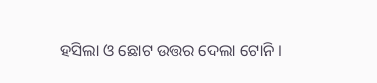ହସିଲା ଓ ଛୋଟ ଉତ୍ତର ଦେଲା ଟୋନି ।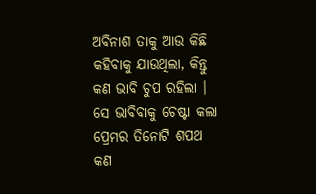ଅବିନାଶ ତାକୁ ଆଉ କିଛି କହିବାକୁ ଯାଉଥିଲା, କିନ୍ତୁ କଣ ଭାବି ଚୁପ ରହିଲା । ସେ ଭାବିବାକୁ ଚେଷ୍ଟା କଲା ପ୍ରେମର ତିନୋଟି ଶପଥ କଣ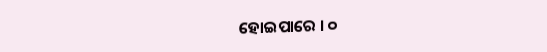ହୋଇପାରେ । ୦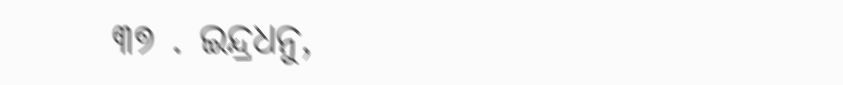୩୭ . ଇନ୍ଦ୍ରଧନୁ,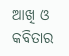ଆଖି ଓ କବିତାର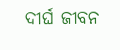ଦୀର୍ଘ ଜୀବନ